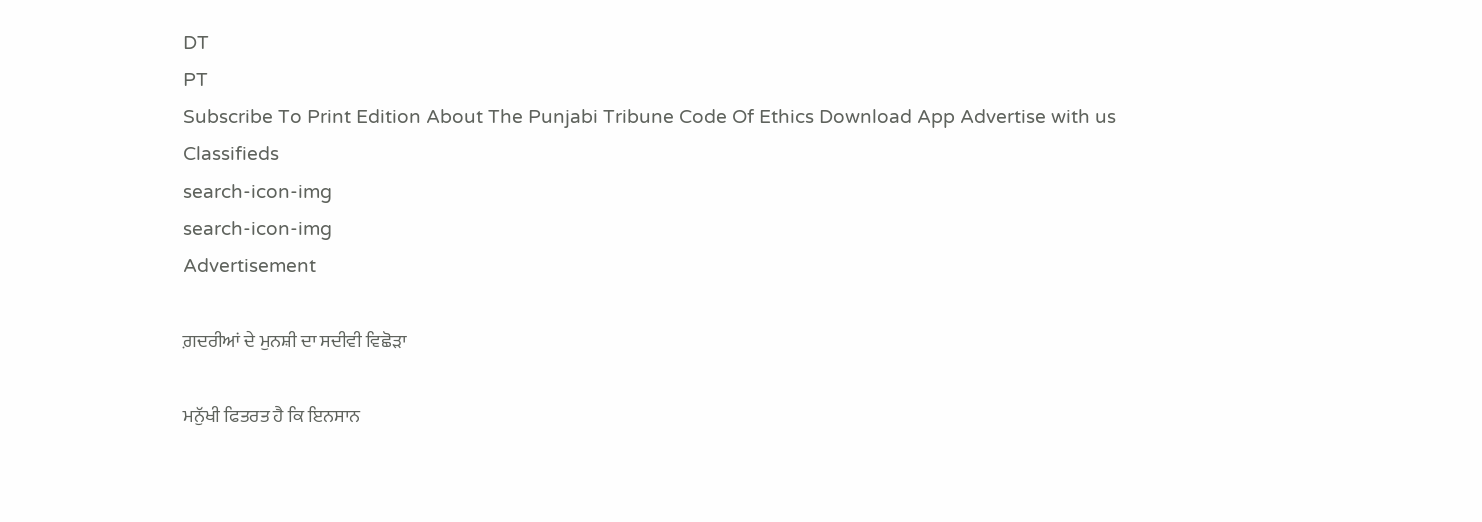DT
PT
Subscribe To Print Edition About The Punjabi Tribune Code Of Ethics Download App Advertise with us Classifieds
search-icon-img
search-icon-img
Advertisement

ਗ਼ਦਰੀਆਂ ਦੇ ਮੁਨਸ਼ੀ ਦਾ ਸਦੀਵੀ ਵਿਛੋੜਾ

ਮਨੁੱਖੀ ਫਿਤਰਤ ਹੈ ਕਿ ਇਨਸਾਨ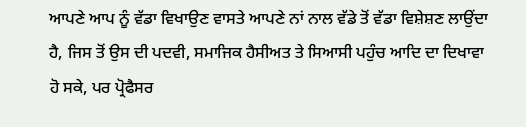ਆਪਣੇ ਆਪ ਨੂੰ ਵੱਡਾ ਵਿਖਾਉਣ ਵਾਸਤੇ ਆਪਣੇ ਨਾਂ ਨਾਲ ਵੱਡੇ ਤੋਂ ਵੱਡਾ ਵਿਸ਼ੇਸ਼ਣ ਲਾਉਂਦਾ ਹੈ, ਜਿਸ ਤੋਂ ਉਸ ਦੀ ਪਦਵੀ, ਸਮਾਜਿਕ ਹੈਸੀਅਤ ਤੇ ਸਿਆਸੀ ਪਹੁੰਚ ਆਦਿ ਦਾ ਦਿਖਾਵਾ ਹੋ ਸਕੇ, ਪਰ ਪ੍ਰੋਫੈਸਰ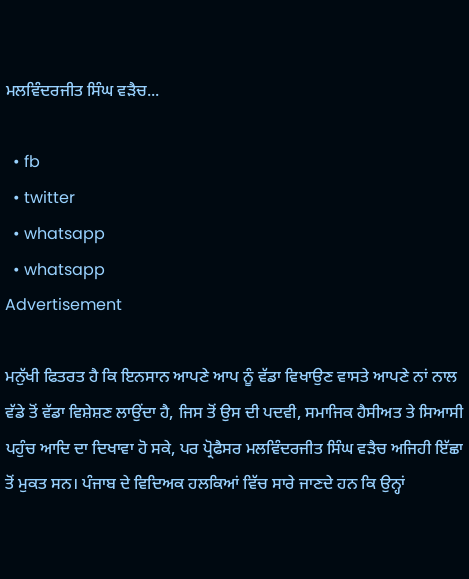ਮਲਵਿੰਦਰਜੀਤ ਸਿੰਘ ਵੜੈਚ...

  • fb
  • twitter
  • whatsapp
  • whatsapp
Advertisement

ਮਨੁੱਖੀ ਫਿਤਰਤ ਹੈ ਕਿ ਇਨਸਾਨ ਆਪਣੇ ਆਪ ਨੂੰ ਵੱਡਾ ਵਿਖਾਉਣ ਵਾਸਤੇ ਆਪਣੇ ਨਾਂ ਨਾਲ ਵੱਡੇ ਤੋਂ ਵੱਡਾ ਵਿਸ਼ੇਸ਼ਣ ਲਾਉਂਦਾ ਹੈ, ਜਿਸ ਤੋਂ ਉਸ ਦੀ ਪਦਵੀ, ਸਮਾਜਿਕ ਹੈਸੀਅਤ ਤੇ ਸਿਆਸੀ ਪਹੁੰਚ ਆਦਿ ਦਾ ਦਿਖਾਵਾ ਹੋ ਸਕੇ, ਪਰ ਪ੍ਰੋਫੈਸਰ ਮਲਵਿੰਦਰਜੀਤ ਸਿੰਘ ਵੜੈਚ ਅਜਿਹੀ ਇੱਛਾ ਤੋਂ ਮੁਕਤ ਸਨ। ਪੰਜਾਬ ਦੇ ਵਿਦਿਅਕ ਹਲਕਿਆਂ ਵਿੱਚ ਸਾਰੇ ਜਾਣਦੇ ਹਨ ਕਿ ਉਨ੍ਹਾਂ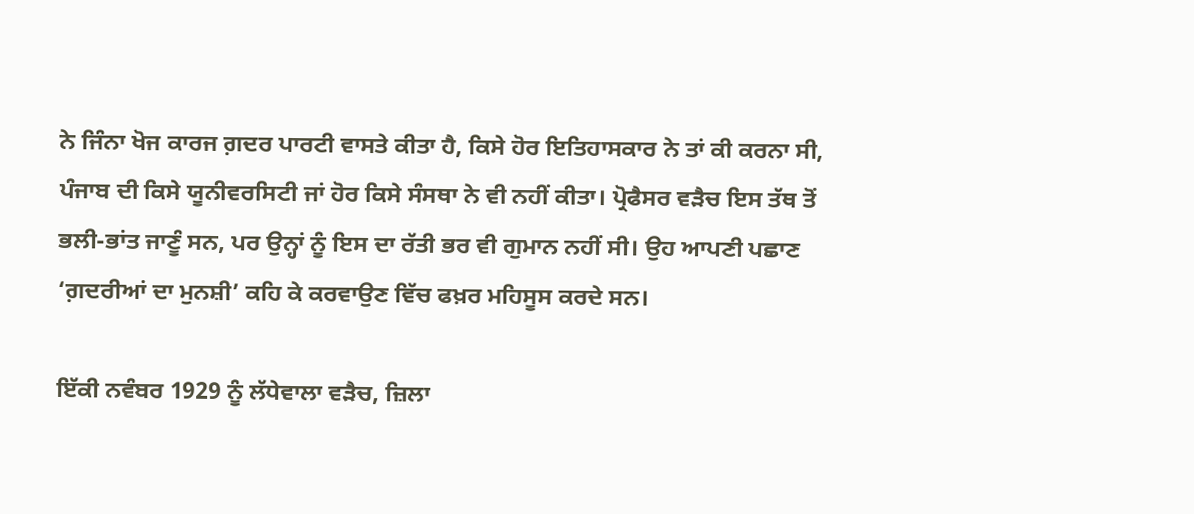ਨੇ ਜਿੰਨਾ ਖੋਜ ਕਾਰਜ ਗ਼ਦਰ ਪਾਰਟੀ ਵਾਸਤੇ ਕੀਤਾ ਹੈ, ਕਿਸੇ ਹੋਰ ਇਤਿਹਾਸਕਾਰ ਨੇ ਤਾਂ ਕੀ ਕਰਨਾ ਸੀ, ਪੰਜਾਬ ਦੀ ਕਿਸੇ ਯੂਨੀਵਰਸਿਟੀ ਜਾਂ ਹੋਰ ਕਿਸੇ ਸੰਸਥਾ ਨੇ ਵੀ ਨਹੀਂ ਕੀਤਾ। ਪ੍ਰੋਫੈਸਰ ਵੜੈਚ ਇਸ ਤੱਥ ਤੋਂ ਭਲੀ-ਭਾਂਤ ਜਾਣੂੰ ਸਨ, ਪਰ ਉਨ੍ਹਾਂ ਨੂੰ ਇਸ ਦਾ ਰੱਤੀ ਭਰ ਵੀ ਗੁਮਾਨ ਨਹੀਂ ਸੀ। ਉਹ ਆਪਣੀ ਪਛਾਣ ‘ਗ਼ਦਰੀਆਂ ਦਾ ਮੁਨਸ਼ੀ’ ਕਹਿ ਕੇ ਕਰਵਾਉਣ ਵਿੱਚ ਫਖ਼ਰ ਮਹਿਸੂਸ ਕਰਦੇ ਸਨ।

ਇੱਕੀ ਨਵੰਬਰ 1929 ਨੂੰ ਲੱਧੇਵਾਲਾ ਵੜੈਚ, ਜ਼ਿਲਾ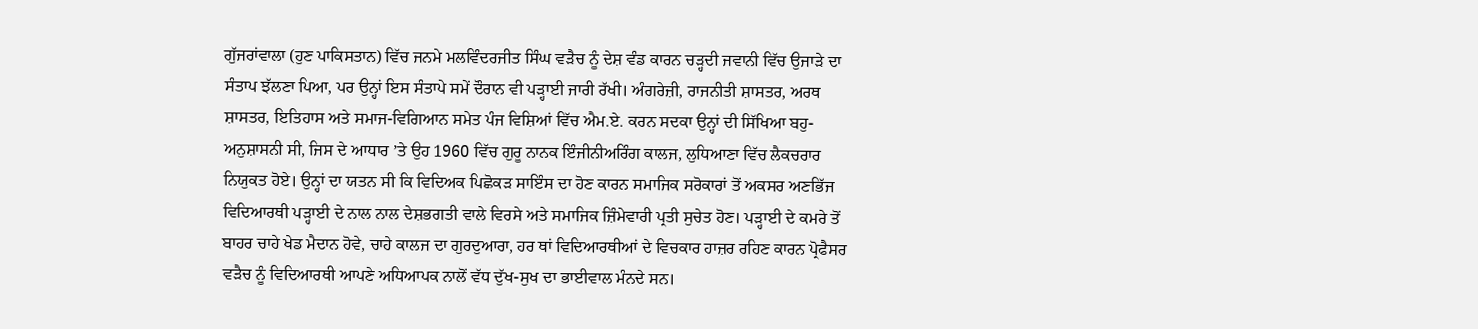ਗੁੱਜਰਾਂਵਾਲਾ (ਹੁਣ ਪਾਕਿਸਤਾਨ) ਵਿੱਚ ਜਨਮੇ ਮਲਵਿੰਦਰਜੀਤ ਸਿੰਘ ਵੜੈਚ ਨੂੰ ਦੇਸ਼ ਵੰਡ ਕਾਰਨ ਚੜ੍ਹਦੀ ਜਵਾਨੀ ਵਿੱਚ ਉਜਾੜੇ ਦਾ ਸੰਤਾਪ ਝੱਲਣਾ ਪਿਆ, ਪਰ ਉਨ੍ਹਾਂ ਇਸ ਸੰਤਾਪੇ ਸਮੇਂ ਦੌਰਾਨ ਵੀ ਪੜ੍ਹਾਈ ਜਾਰੀ ਰੱਖੀ। ਅੰਗਰੇਜ਼ੀ, ਰਾਜਨੀਤੀ ਸ਼ਾਸਤਰ, ਅਰਥ ਸ਼ਾਸਤਰ, ਇਤਿਹਾਸ ਅਤੇ ਸਮਾਜ-ਵਿਗਿਆਨ ਸਮੇਤ ਪੰਜ ਵਿਸ਼ਿਆਂ ਵਿੱਚ ਐਮ.ਏ. ਕਰਨ ਸਦਕਾ ਉਨ੍ਹਾਂ ਦੀ ਸਿੱਖਿਆ ਬਹੁ-ਅਨੁਸ਼ਾਸਨੀ ਸੀ, ਜਿਸ ਦੇ ਆਧਾਰ ’ਤੇ ਉਹ 1960 ਵਿੱਚ ਗੁਰੂ ਨਾਨਕ ਇੰਜੀਨੀਅਰਿੰਗ ਕਾਲਜ, ਲੁਧਿਆਣਾ ਵਿੱਚ ਲੈਕਚਰਾਰ ਨਿਯੁਕਤ ਹੋਏ। ਉਨ੍ਹਾਂ ਦਾ ਯਤਨ ਸੀ ਕਿ ਵਿਦਿਅਕ ਪਿਛੋਕੜ ਸਾਇੰਸ ਦਾ ਹੋਣ ਕਾਰਨ ਸਮਾਜਿਕ ਸਰੋਕਾਰਾਂ ਤੋਂ ਅਕਸਰ ਅਣਭਿੱਜ ਵਿਦਿਆਰਥੀ ਪੜ੍ਹਾਈ ਦੇ ਨਾਲ ਨਾਲ ਦੇਸ਼ਭਗਤੀ ਵਾਲੇ ਵਿਰਸੇ ਅਤੇ ਸਮਾਜਿਕ ਜ਼ਿੰਮੇਵਾਰੀ ਪ੍ਰਤੀ ਸੁਚੇਤ ਹੋਣ। ਪੜ੍ਹਾਈ ਦੇ ਕਮਰੇ ਤੋਂ ਬਾਹਰ ਚਾਹੇ ਖੇਡ ਮੈਦਾਨ ਹੋਵੇ, ਚਾਹੇ ਕਾਲਜ ਦਾ ਗੁਰਦੁਆਰਾ, ਹਰ ਥਾਂ ਵਿਦਿਆਰਥੀਆਂ ਦੇ ਵਿਚਕਾਰ ਹਾਜ਼ਰ ਰਹਿਣ ਕਾਰਨ ਪ੍ਰੋਫੈਸਰ ਵੜੈਚ ਨੂੰ ਵਿਦਿਆਰਥੀ ਆਪਣੇ ਅਧਿਆਪਕ ਨਾਲੋਂ ਵੱਧ ਦੁੱਖ-ਸੁਖ ਦਾ ਭਾਈਵਾਲ ਮੰਨਦੇ ਸਨ।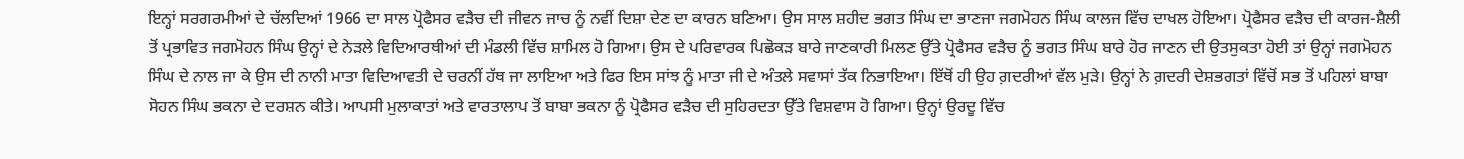ਇਨ੍ਹਾਂ ਸਰਗਰਮੀਆਂ ਦੇ ਚੱਲਦਿਆਂ 1966 ਦਾ ਸਾਲ ਪ੍ਰੋਫੈਸਰ ਵੜੈਚ ਦੀ ਜੀਵਨ ਜਾਚ ਨੂੰ ਨਵੀਂ ਦਿਸ਼ਾ ਦੇਣ ਦਾ ਕਾਰਨ ਬਣਿਆ। ਉਸ ਸਾਲ ਸ਼ਹੀਦ ਭਗਤ ਸਿੰਘ ਦਾ ਭਾਣਜਾ ਜਗਮੋਹਨ ਸਿੰਘ ਕਾਲਜ ਵਿੱਚ ਦਾਖਲ ਹੋਇਆ। ਪ੍ਰੋਫੈਸਰ ਵੜੈਚ ਦੀ ਕਾਰਜ-ਸ਼ੈਲੀ ਤੋਂ ਪ੍ਰਭਾਵਿਤ ਜਗਮੋਹਨ ਸਿੰਘ ਉਨ੍ਹਾਂ ਦੇ ਨੇੜਲੇ ਵਿਦਿਆਰਥੀਆਂ ਦੀ ਮੰਡਲੀ ਵਿੱਚ ਸ਼ਾਮਿਲ ਹੋ ਗਿਆ। ਉਸ ਦੇ ਪਰਿਵਾਰਕ ਪਿਛੋਕੜ ਬਾਰੇ ਜਾਣਕਾਰੀ ਮਿਲਣ ਉੱਤੇ ਪ੍ਰੋਫੈਸਰ ਵੜੈਚ ਨੂੰ ਭਗਤ ਸਿੰਘ ਬਾਰੇ ਹੋਰ ਜਾਣਨ ਦੀ ਉਤਸੁਕਤਾ ਹੋਈ ਤਾਂ ਉਨ੍ਹਾਂ ਜਗਮੋਹਨ ਸਿੰਘ ਦੇ ਨਾਲ ਜਾ ਕੇ ਉਸ ਦੀ ਨਾਨੀ ਮਾਤਾ ਵਿਦਿਆਵਤੀ ਦੇ ਚਰਨੀਂ ਹੱਥ ਜਾ ਲਾਇਆ ਅਤੇ ਫਿਰ ਇਸ ਸਾਂਝ ਨੂੰ ਮਾਤਾ ਜੀ ਦੇ ਅੰਤਲੇ ਸਵਾਸਾਂ ਤੱਕ ਨਿਭਾਇਆ। ਇੱਥੋਂ ਹੀ ਉਹ ਗ਼ਦਰੀਆਂ ਵੱਲ ਮੁੜੇ। ਉਨ੍ਹਾਂ ਨੇ ਗ਼ਦਰੀ ਦੇਸ਼ਭਗਤਾਂ ਵਿੱਚੋਂ ਸਭ ਤੋਂ ਪਹਿਲਾਂ ਬਾਬਾ ਸੋਹਨ ਸਿੰਘ ਭਕਨਾ ਦੇ ਦਰਸ਼ਨ ਕੀਤੇ। ਆਪਸੀ ਮੁਲਾਕਾਤਾਂ ਅਤੇ ਵਾਰਤਾਲਾਪ ਤੋਂ ਬਾਬਾ ਭਕਨਾ ਨੂੰ ਪ੍ਰੋਫੈਸਰ ਵੜੈਚ ਦੀ ਸੁਹਿਰਦਤਾ ਉੱਤੇ ਵਿਸ਼ਵਾਸ ਹੋ ਗਿਆ। ਉਨ੍ਹਾਂ ਉਰਦੂ ਵਿੱਚ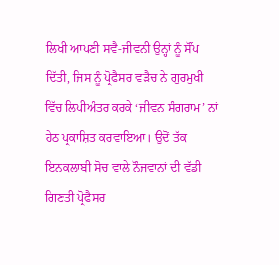ਲਿਖੀ ਆਪਣੀ ਸਵੈ-ਜੀਵਨੀ ਉਨ੍ਹਾਂ ਨੂੰ ਸੌਂਪ ਦਿੱਤੀ, ਜਿਸ ਨੂੰ ਪ੍ਰੋਫੈਸਰ ਵੜੈਚ ਨੇ ਗੁਰਮੁਖੀ ਵਿੱਚ ਲਿਪੀਅੰਤਰ ਕਰਕੇ ‘ਜੀਵਨ ਸੰਗਰਾਮ’ ਨਾਂ ਹੇਠ ਪ੍ਰਕਾਸ਼ਿਤ ਕਰਵਾਇਆ। ਉਦੋਂ ਤੱਕ ਇਨਕਲਾਬੀ ਸੋਚ ਵਾਲੇ ਨੌਜਵਾਨਾਂ ਦੀ ਵੱਡੀ ਗਿਣਤੀ ਪ੍ਰੋਫੈਸਰ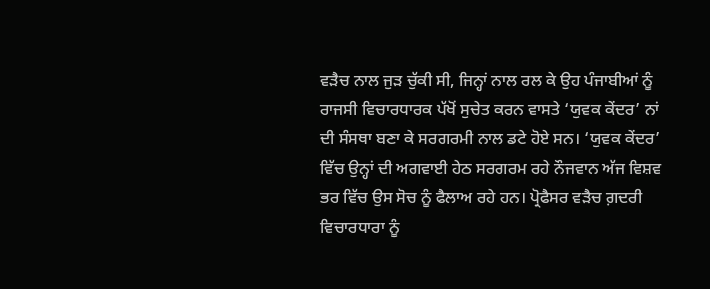ਵੜੈਚ ਨਾਲ ਜੁੜ ਚੁੱਕੀ ਸੀ, ਜਿਨ੍ਹਾਂ ਨਾਲ ਰਲ ਕੇ ਉਹ ਪੰਜਾਬੀਆਂ ਨੂੰ ਰਾਜਸੀ ਵਿਚਾਰਧਾਰਕ ਪੱਖੋਂ ਸੁਚੇਤ ਕਰਨ ਵਾਸਤੇ ‘ਯੁਵਕ ਕੇਂਦਰ’ ਨਾਂ ਦੀ ਸੰਸਥਾ ਬਣਾ ਕੇ ਸਰਗਰਮੀ ਨਾਲ ਡਟੇ ਹੋਏ ਸਨ। ‘ਯੁਵਕ ਕੇਂਦਰ’ ਵਿੱਚ ਉਨ੍ਹਾਂ ਦੀ ਅਗਵਾਈ ਹੇਠ ਸਰਗਰਮ ਰਹੇ ਨੌਜਵਾਨ ਅੱਜ ਵਿਸ਼ਵ ਭਰ ਵਿੱਚ ਉਸ ਸੋਚ ਨੂੰ ਫੈਲਾਅ ਰਹੇ ਹਨ। ਪ੍ਰੋਫੈਸਰ ਵੜੈਚ ਗ਼ਦਰੀ ਵਿਚਾਰਧਾਰਾ ਨੂੰ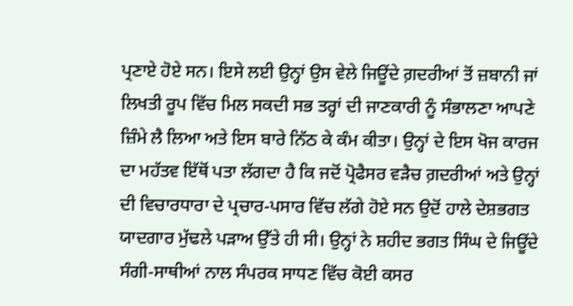ਪ੍ਰਣਾਏ ਹੋਏ ਸਨ। ਇਸੇ ਲਈ ਉਨ੍ਹਾਂ ਉਸ ਵੇਲੇ ਜਿਊਂਦੇ ਗ਼ਦਰੀਆਂ ਤੋਂ ਜ਼ਬਾਨੀ ਜਾਂ ਲਿਖਤੀ ਰੂਪ ਵਿੱਚ ਮਿਲ ਸਕਦੀ ਸਭ ਤਰ੍ਹਾਂ ਦੀ ਜਾਣਕਾਰੀ ਨੂੰ ਸੰਭਾਲਣਾ ਆਪਣੇ ਜ਼ਿੰਮੇ ਲੈ ਲਿਆ ਅਤੇ ਇਸ ਬਾਰੇ ਨਿੱਠ ਕੇ ਕੰਮ ਕੀਤਾ। ਉਨ੍ਹਾਂ ਦੇ ਇਸ ਖੋਜ ਕਾਰਜ ਦਾ ਮਹੱਤਵ ਇੱਥੋਂ ਪਤਾ ਲੱਗਦਾ ਹੈ ਕਿ ਜਦੋਂ ਪ੍ਰੋਫੈਸਰ ਵੜੈਚ ਗ਼ਦਰੀਆਂ ਅਤੇ ਉਨ੍ਹਾਂ ਦੀ ਵਿਚਾਰਧਾਰਾ ਦੇ ਪ੍ਰਚਾਰ-ਪਸਾਰ ਵਿੱਚ ਲੱਗੇ ਹੋਏ ਸਨ ਉਦੋਂ ਹਾਲੇ ਦੇਸ਼ਭਗਤ ਯਾਦਗਾਰ ਮੁੱਢਲੇ ਪੜਾਅ ਉੱਤੇ ਹੀ ਸੀ। ਉਨ੍ਹਾਂ ਨੇ ਸ਼ਹੀਦ ਭਗਤ ਸਿੰਘ ਦੇ ਜਿਊਂਦੇ ਸੰਗੀ-ਸਾਥੀਆਂ ਨਾਲ ਸੰਪਰਕ ਸਾਧਣ ਵਿੱਚ ਕੋਈ ਕਸਰ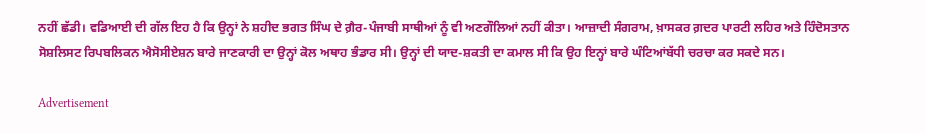ਨਹੀਂ ਛੱਡੀ। ਵਡਿਆਈ ਦੀ ਗੱਲ ਇਹ ਹੈ ਕਿ ਉਨ੍ਹਾਂ ਨੇ ਸ਼ਹੀਦ ਭਗਤ ਸਿੰਘ ਦੇ ਗ਼ੈਰ-ਪੰਜਾਬੀ ਸਾਥੀਆਂ ਨੂੰ ਵੀ ਅਣਗੌਲਿਆਂ ਨਹੀਂ ਕੀਤਾ। ਆਜ਼ਾਦੀ ਸੰਗਰਾਮ, ਖ਼ਾਸਕਰ ਗ਼ਦਰ ਪਾਰਟੀ ਲਹਿਰ ਅਤੇ ਹਿੰਦੋਸਤਾਨ ਸੋਸ਼ਲਿਸਟ ਰਿਪਬਲਿਕਨ ਐਸੋਸੀਏਸ਼ਨ ਬਾਰੇ ਜਾਣਕਾਰੀ ਦਾ ਉਨ੍ਹਾਂ ਕੋਲ ਅਥਾਹ ਭੰਡਾਰ ਸੀ। ਉਨ੍ਹਾਂ ਦੀ ਯਾਦ-ਸ਼ਕਤੀ ਦਾ ਕਮਾਲ ਸੀ ਕਿ ਉਹ ਇਨ੍ਹਾਂ ਬਾਰੇ ਘੰਟਿਆਂਬੱਧੀ ਚਰਚਾ ਕਰ ਸਕਦੇ ਸਨ।

Advertisement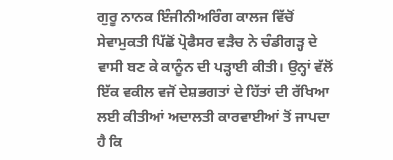ਗੁਰੂ ਨਾਨਕ ਇੰਜੀਨੀਅਰਿੰਗ ਕਾਲਜ ਵਿੱਚੋਂ ਸੇਵਾਮੁਕਤੀ ਪਿੱਛੋਂ ਪ੍ਰੋਫੈਸਰ ਵੜੈਚ ਨੇ ਚੰਡੀਗੜ੍ਹ ਦੇ ਵਾਸੀ ਬਣ ਕੇ ਕਾਨੂੰਨ ਦੀ ਪੜ੍ਹਾਈ ਕੀਤੀ। ਉਨ੍ਹਾਂ ਵੱਲੋਂ ਇੱਕ ਵਕੀਲ ਵਜੋਂ ਦੇਸ਼ਭਗਤਾਂ ਦੇ ਹਿੱਤਾਂ ਦੀ ਰੱਖਿਆ ਲਈ ਕੀਤੀਆਂ ਅਦਾਲਤੀ ਕਾਰਵਾਈਆਂ ਤੋਂ ਜਾਪਦਾ ਹੈ ਕਿ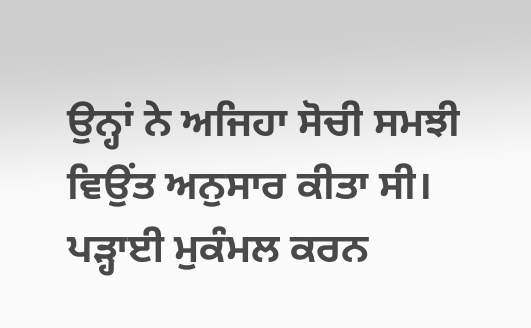ਉਨ੍ਹਾਂ ਨੇ ਅਜਿਹਾ ਸੋਚੀ ਸਮਝੀ ਵਿਉਂਤ ਅਨੁਸਾਰ ਕੀਤਾ ਸੀ। ਪੜ੍ਹਾਈ ਮੁਕੰਮਲ ਕਰਨ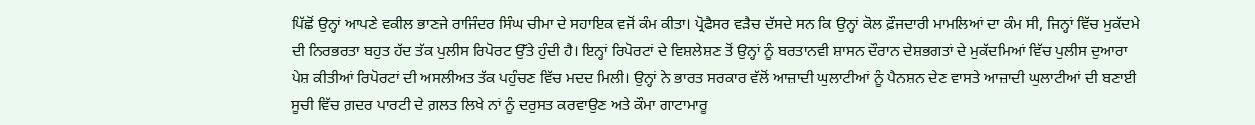ਪਿੱਛੋਂ ਉਨ੍ਹਾਂ ਆਪਣੇ ਵਕੀਲ ਭਾਣਜੇ ਰਾਜਿੰਦਰ ਸਿੰਘ ਚੀਮਾ ਦੇ ਸਹਾਇਕ ਵਜੋਂ ਕੰਮ ਕੀਤਾ। ਪ੍ਰੋਫੈਸਰ ਵੜੈਚ ਦੱਸਦੇ ਸਨ ਕਿ ਉਨ੍ਹਾਂ ਕੋਲ ਫ਼ੌਜਦਾਰੀ ਮਾਮਲਿਆਂ ਦਾ ਕੰਮ ਸੀ, ਜਿਨ੍ਹਾਂ ਵਿੱਚ ਮੁਕੱਦਮੇ ਦੀ ਨਿਰਭਰਤਾ ਬਹੁਤ ਹੱਦ ਤੱਕ ਪੁਲੀਸ ਰਿਪੋਰਟ ਉੱਤੇ ਹੁੰਦੀ ਹੈ। ਇਨ੍ਹਾਂ ਰਿਪੋਰਟਾਂ ਦੇ ਵਿਸ਼ਲੇਸ਼ਣ ਤੋਂ ਉਨ੍ਹਾਂ ਨੂੰ ਬਰਤਾਨਵੀ ਸ਼ਾਸਨ ਦੌਰਾਨ ਦੇਸ਼ਭਗਤਾਂ ਦੇ ਮੁਕੱਦਮਿਆਂ ਵਿੱਚ ਪੁਲੀਸ ਦੁਆਰਾ ਪੇਸ਼ ਕੀਤੀਆਂ ਰਿਪੋਰਟਾਂ ਦੀ ਅਸਲੀਅਤ ਤੱਕ ਪਹੁੰਚਣ ਵਿੱਚ ਮਦਦ ਮਿਲੀ। ਉਨ੍ਹਾਂ ਨੇ ਭਾਰਤ ਸਰਕਾਰ ਵੱਲੋਂ ਆਜ਼ਾਦੀ ਘੁਲਾਟੀਆਂ ਨੂੰ ਪੈਨਸ਼ਨ ਦੇਣ ਵਾਸਤੇ ਆਜ਼ਾਦੀ ਘੁਲਾਟੀਆਂ ਦੀ ਬਣਾਈ ਸੂਚੀ ਵਿੱਚ ਗ਼ਦਰ ਪਾਰਟੀ ਦੇ ਗ਼ਲਤ ਲਿਖੇ ਨਾਂ ਨੂੰ ਦਰੁਸਤ ਕਰਵਾਉਣ ਅਤੇ ਕੌਮਾ ਗਾਟਾਮਾਰੂ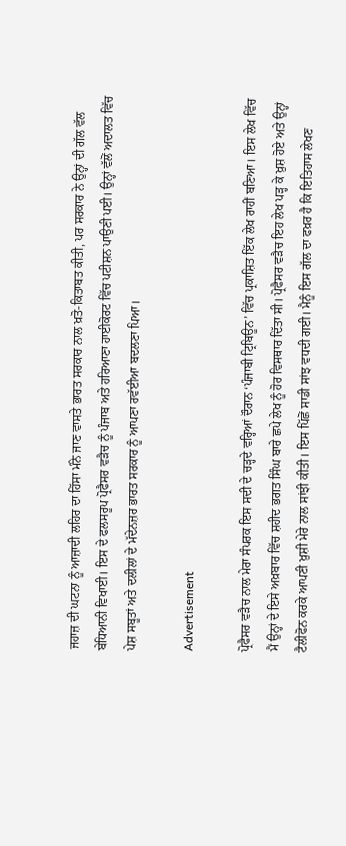ਜਹਾਜ਼ ਦੀ ਘਟਨਾ ਨੂੰ ਆਜ਼ਾਦੀ ਲਹਿਰ ਦਾ ਹਿੱਸਾ ਮੰਨੇ ਜਾਣ ਵਾਸਤੇ ਭਾਰਤ ਸਰਕਾਰ ਨਾਲ ਖ਼ਤੋ-ਕਿਤਾਬਤ ਕੀਤੀ, ਪਰ ਸਰਕਾਰ ਨੇ ਉਨ੍ਹਾਂ ਦੀ ਗੱਲ ਵੱਲ ਬੇਧਿਆਨੀ ਵਿਖਾਈ। ਇਸ ਦੇ ਫਲਸਰੂਪ ਪ੍ਰੋਫੈਸਰ ਵੜੈਚ ਨੂੰ ਪੰਜਾਬ ਅਤੇ ਹਰਿਆਣਾ ਹਾਈਕੋਰਟ ਵਿੱਚ ਪਟੀਸ਼ਨ ਪਾਉਣੀ ਪਈ। ਉਨ੍ਹਾਂ ਵੱਲੋਂ ਅਦਾਲਤ ਵਿੱਚ ਪੇਸ਼ ਸਬੂਤਾਂ ਅਤੇ ਦਲੀਲਾਂ ਦੇ ਮੱਦੇਨਜ਼ਰ ਭਾਰਤ ਸਰਕਾਰ ਨੂੰ ਆਪਣਾ ਰਵੱਈਆ ਬਦਲਣਾ ਪਿਆ।

Advertisement

ਪ੍ਰੋਫੈਸਰ ਵੜੈਚ ਨਾਲ ਮੇਰਾ ਸੰਪਰਕ ਇਸ ਸਦੀ ਦੇ ਚੜ੍ਹਦੇ ਵਰ੍ਹਿਆਂ ਦੌਰਾਨ ‘ਪੰਜਾਬੀ ਟ੍ਰਿਬਿਊਨ’ ਵਿੱਚ ਪ੍ਰਕਾਸ਼ਿਤ ਇੱਕ ਲੇਖ ਰਾਹੀਂ ਬਣਿਆ। ਇਸ ਲੇਖ ਵਿੱਚ ਮੈਂ ਉਨ੍ਹਾਂ ਦੇ ਇਸੇ ਅਖ਼ਬਾਰ ਵਿੱਚ ਸ਼ਹੀਦ ਭਗਤ ਸਿੰਘ ਬਾਰੇ ਛਪੇ ਲੇਖ ਨੂੰ ਹੋਰ ਵਿਸਥਾਰ ਦਿੱਤਾ ਸੀ। ਪ੍ਰੋਫੈਸਰ ਵੜੈਚ ਇਹ ਲੇਖ ਪੜ੍ਹ ਕੇ ਖ਼ੁਸ਼ ਹੋਏ ਅਤੇ ਉਨ੍ਹਾਂ ਟੈਲੀਫੋਨ ਕਰਕੇ ਆਪਣੀ ਖ਼ੁਸ਼ੀ ਮੇਰੇ ਨਾਲ ਸਾਂਝੀ ਕੀਤੀ। ਇਸ ਪਿੱਛੋਂ ਸਾਡੀ ਸਾਂਝ ਵਧਦੀ ਗਈ। ਮੈਨੂੰ ਇਸ ਗੱਲ ਦਾ ਫਖ਼ਰ ਹੈ ਕਿ ਇਤਿਹਾਸ ਲੇਖਣ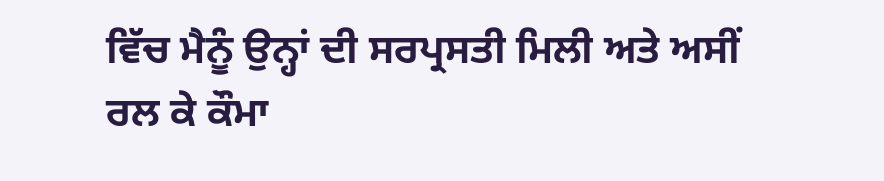ਵਿੱਚ ਮੈਨੂੰ ਉਨ੍ਹਾਂ ਦੀ ਸਰਪ੍ਰਸਤੀ ਮਿਲੀ ਅਤੇ ਅਸੀਂ ਰਲ ਕੇ ਕੌਮਾ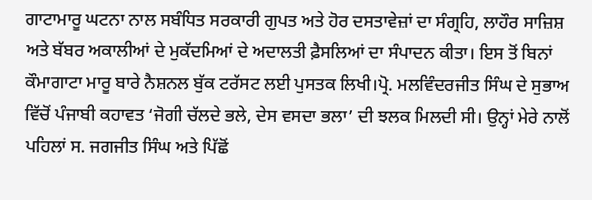ਗਾਟਾਮਾਰੂ ਘਟਨਾ ਨਾਲ ਸਬੰਧਿਤ ਸਰਕਾਰੀ ਗੁਪਤ ਅਤੇ ਹੋਰ ਦਸਤਾਵੇਜ਼ਾਂ ਦਾ ਸੰਗ੍ਰਹਿ, ਲਾਹੌਰ ਸਾਜ਼ਿਸ਼ ਅਤੇ ਬੱਬਰ ਅਕਾਲੀਆਂ ਦੇ ਮੁਕੱਦਮਿਆਂ ਦੇ ਅਦਾਲਤੀ ਫ਼ੈਸਲਿਆਂ ਦਾ ਸੰਪਾਦਨ ਕੀਤਾ। ਇਸ ਤੋਂ ਬਿਨਾਂ ਕੌਮਾਗਾਟਾ ਮਾਰੂ ਬਾਰੇ ਨੈਸ਼ਨਲ ਬੁੱਕ ਟਰੱਸਟ ਲਈ ਪੁਸਤਕ ਲਿਖੀ।ਪ੍ਰੋ. ਮਲਵਿੰਦਰਜੀਤ ਸਿੰਘ ਦੇ ਸੁਭਾਅ ਵਿੱਚੋਂ ਪੰਜਾਬੀ ਕਹਾਵਤ ‘ਜੋਗੀ ਚੱਲਦੇ ਭਲੇ, ਦੇਸ ਵਸਦਾ ਭਲਾ’ ਦੀ ਝਲਕ ਮਿਲਦੀ ਸੀ। ਉਨ੍ਹਾਂ ਮੇਰੇ ਨਾਲੋਂ ਪਹਿਲਾਂ ਸ. ਜਗਜੀਤ ਸਿੰਘ ਅਤੇ ਪਿੱਛੋਂ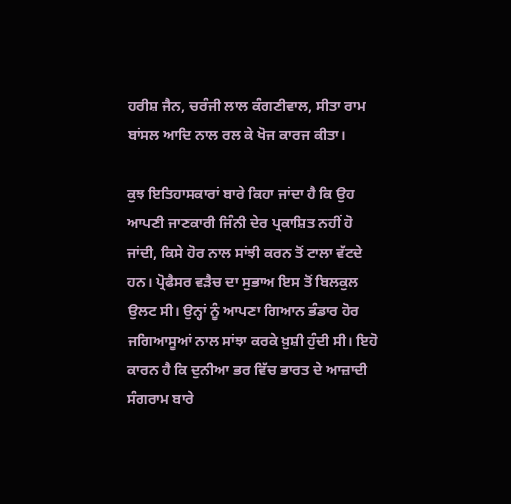ਹਰੀਸ਼ ਜੈਨ, ਚਰੰਜੀ ਲਾਲ ਕੰਗਣੀਵਾਲ, ਸੀਤਾ ਰਾਮ ਬਾਂਸਲ ਆਦਿ ਨਾਲ ਰਲ ਕੇ ਖੋਜ ਕਾਰਜ ਕੀਤਾ।

ਕੁਝ ਇਤਿਹਾਸਕਾਰਾਂ ਬਾਰੇ ਕਿਹਾ ਜਾਂਦਾ ਹੈ ਕਿ ਉਹ ਆਪਣੀ ਜਾਣਕਾਰੀ ਜਿੰਨੀ ਦੇਰ ਪ੍ਰਕਾਸ਼ਿਤ ਨਹੀਂ ਹੋ ਜਾਂਦੀ, ਕਿਸੇ ਹੋਰ ਨਾਲ ਸਾਂਝੀ ਕਰਨ ਤੋਂ ਟਾਲਾ ਵੱਟਦੇ ਹਨ। ਪ੍ਰੋਫੈਸਰ ਵੜੈਚ ਦਾ ਸੁਭਾਅ ਇਸ ਤੋਂ ਬਿਲਕੁਲ ਉਲਟ ਸੀ। ਉਨ੍ਹਾਂ ਨੂੰ ਆਪਣਾ ਗਿਆਨ ਭੰਡਾਰ ਹੋਰ ਜਗਿਆਸੂਆਂ ਨਾਲ ਸਾਂਝਾ ਕਰਕੇ ਖ਼ੁਸ਼ੀ ਹੁੰਦੀ ਸੀ। ਇਹੋ ਕਾਰਨ ਹੈ ਕਿ ਦੁਨੀਆ ਭਰ ਵਿੱਚ ਭਾਰਤ ਦੇ ਆਜ਼ਾਦੀ ਸੰਗਰਾਮ ਬਾਰੇ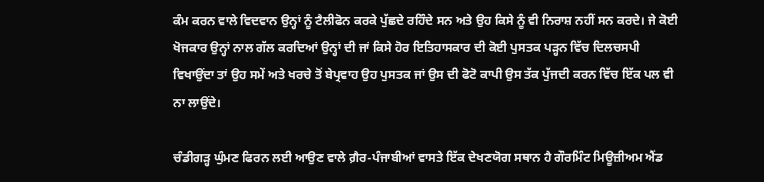ਕੰਮ ਕਰਨ ਵਾਲੇ ਵਿਦਵਾਨ ਉਨ੍ਹਾਂ ਨੂੰ ਟੈਲੀਫੋਨ ਕਰਕੇ ਪੁੱਛਦੇ ਰਹਿੰਦੇ ਸਨ ਅਤੇ ਉਹ ਕਿਸੇ ਨੂੰ ਵੀ ਨਿਰਾਸ਼ ਨਹੀਂ ਸਨ ਕਰਦੇ। ਜੇ ਕੋਈ ਖੋਜਕਾਰ ਉਨ੍ਹਾਂ ਨਾਲ ਗੱਲ ਕਰਦਿਆਂ ਉਨ੍ਹਾਂ ਦੀ ਜਾਂ ਕਿਸੇ ਹੋਰ ਇਤਿਹਾਸਕਾਰ ਦੀ ਕੋਈ ਪੁਸਤਕ ਪੜ੍ਹਨ ਵਿੱਚ ਦਿਲਚਸਪੀ ਵਿਖਾਉਂਦਾ ਤਾਂ ਉਹ ਸਮੇਂ ਅਤੇ ਖਰਚੇ ਤੋਂ ਬੇਪ੍ਰਵਾਹ ਉਹ ਪੁਸਤਕ ਜਾਂ ਉਸ ਦੀ ਫੋਟੋ ਕਾਪੀ ਉਸ ਤੱਕ ਪੁੱਜਦੀ ਕਰਨ ਵਿੱਚ ਇੱਕ ਪਲ ਵੀ ਨਾ ਲਾਉਂਦੇ।

ਚੰਡੀਗੜ੍ਹ ਘੁੰਮਣ ਫਿਰਨ ਲਈ ਆਉਣ ਵਾਲੇ ਗ਼ੈਰ-ਪੰਜਾਬੀਆਂ ਵਾਸਤੇ ਇੱਕ ਦੇਖਣਯੋਗ ਸਥਾਨ ਹੈ ਗੌਰਮਿੰਟ ਮਿਊਜ਼ੀਅਮ ਐਂਡ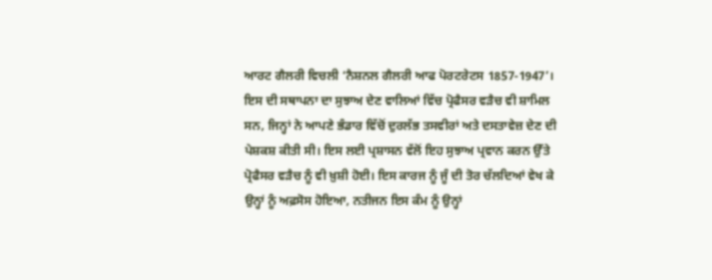ਆਰਟ ਗੈਲਰੀ ਵਿਚਲੀ ‘ਨੈਸ਼ਨਲ ਗੈਲਰੀ ਆਫ ਪੋਰਟਰੇਟਸ 1857-1947’। ਇਸ ਦੀ ਸਥਾਪਨਾ ਦਾ ਸੁਝਾਅ ਦੇਣ ਵਾਲਿਆਂ ਵਿੱਚ ਪ੍ਰੋਫੈਸਰ ਵੜੈਚ ਵੀ ਸ਼ਾਮਿਲ ਸਨ, ਜਿਨ੍ਹਾਂ ਨੇ ਆਪਣੇ ਭੰਡਾਰ ਵਿੱਚੋਂ ਦੁਰਲੱਭ ਤਸਵੀਰਾਂ ਅਤੇ ਦਸਤਾਵੇਜ਼ ਦੇਣ ਦੀ ਪੇਸ਼ਕਸ਼ ਕੀਤੀ ਸੀ। ਇਸ ਲਈ ਪ੍ਰਸ਼ਾਸਨ ਵੱਲੋਂ ਇਹ ਸੁਝਾਅ ਪ੍ਰਵਾਨ ਕਰਨ ਉੱਤੇ ਪ੍ਰੋਫੈਸਰ ਵੜੈਚ ਨੂੰ ਵੀ ਖ਼ੁਸ਼ੀ ਹੋਈ। ਇਸ ਕਾਰਜ ਨੂੰ ਜੂੰ ਦੀ ਤੋਰ ਚੱਲਦਿਆਂ ਵੇਖ ਕੇ ਉਨ੍ਹਾਂ ਨੂੰ ਅਫ਼ਸੋਸ ਹੋਇਆ, ਨਤੀਜਨ ਇਸ ਕੰਮ ਨੂੰ ਉਨ੍ਹਾਂ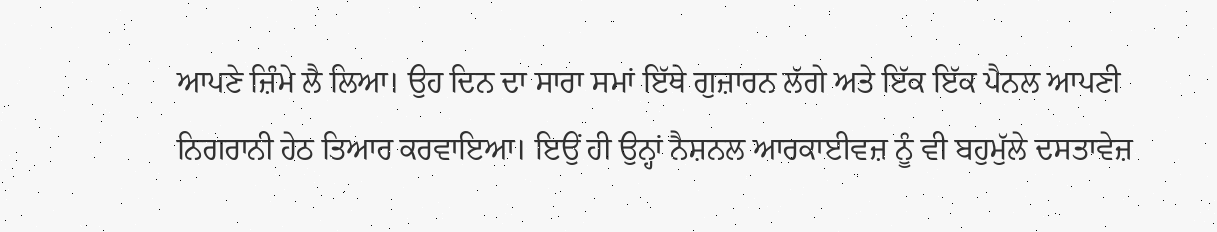ਆਪਣੇ ਜ਼ਿੰਮੇ ਲੈ ਲਿਆ। ਉਹ ਦਿਨ ਦਾ ਸਾਰਾ ਸਮਾਂ ਇੱਥੇ ਗੁਜ਼ਾਰਨ ਲੱਗੇ ਅਤੇ ਇੱਕ ਇੱਕ ਪੈਨਲ ਆਪਣੀ ਨਿਗਰਾਨੀ ਹੇਠ ਤਿਆਰ ਕਰਵਾਇਆ। ਇਉਂ ਹੀ ਉਨ੍ਹਾਂ ਨੈਸ਼ਨਲ ਆਰਕਾਈਵਜ਼ ਨੂੰ ਵੀ ਬਹੁਮੁੱਲੇ ਦਸਤਾਵੇਜ਼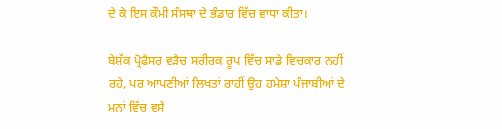ਦੇ ਕੇ ਇਸ ਕੌਮੀ ਸੰਸਥਾ ਦੇ ਭੰਡਾਰ ਵਿੱਚ ਵਾਧਾ ਕੀਤਾ।

ਬੇਸ਼ੱਕ ਪ੍ਰੋਫੈਸਰ ਵੜੈਚ ਸਰੀਰਕ ਰੂਪ ਵਿੱਚ ਸਾਡੇ ਵਿਚਕਾਰ ਨਹੀਂ ਰਹੇ, ਪਰ ਆਪਣੀਆਂ ਲਿਖਤਾਂ ਰਾਹੀਂ ਉਹ ਹਮੇਸ਼ਾ ਪੰਜਾਬੀਆਂ ਦੇ ਮਨਾਂ ਵਿੱਚ ਵਸੇ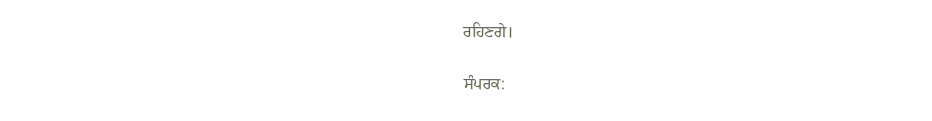ਰਹਿਣਗੇ।

ਸੰਪਰਕ: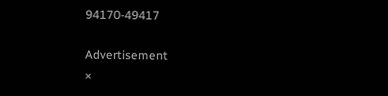94170-49417

Advertisement
×